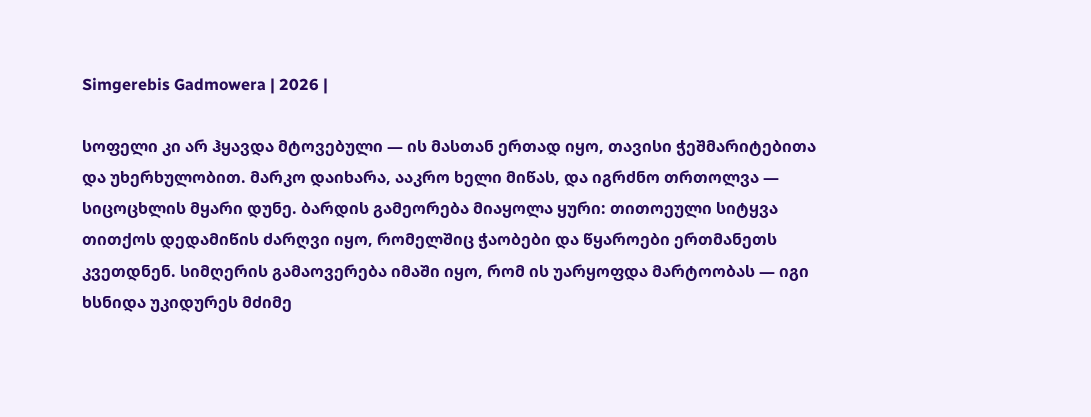Simgerebis Gadmowera | 2026 |

სოფელი კი არ ჰყავდა მტოვებული — ის მასთან ერთად იყო, თავისი ჭეშმარიტებითა და უხერხულობით. მარკო დაიხარა, ააკრო ხელი მიწას, და იგრძნო თრთოლვა — სიცოცხლის მყარი დუნე. ბარდის გამეორება მიაყოლა ყური: თითოეული სიტყვა თითქოს დედამიწის ძარღვი იყო, რომელშიც ჭაობები და წყაროები ერთმანეთს კვეთდნენ. სიმღერის გამაოვერება იმაში იყო, რომ ის უარყოფდა მარტოობას — იგი ხსნიდა უკიდურეს მძიმე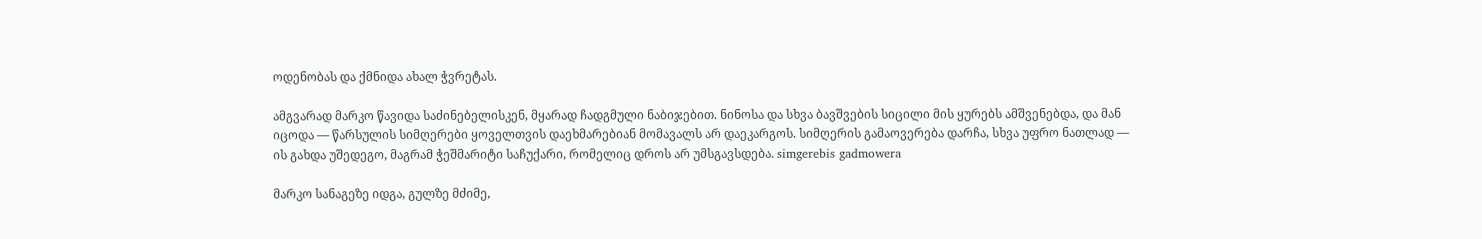ოდენობას და ქმნიდა ახალ ჭვრეტას.

ამგვარად მარკო წავიდა საძინებელისკენ, მყარად ჩადგმული ნაბიჯებით. ნინოსა და სხვა ბავშვების სიცილი მის ყურებს ამშვენებდა, და მან იცოდა — წარსულის სიმღერები ყოველთვის დაეხმარებიან მომავალს არ დაეკარგოს. სიმღერის გამაოვერება დარჩა, სხვა უფრო ნათლად — ის გახდა უშედეგო, მაგრამ ჭეშმარიტი საჩუქარი, რომელიც დროს არ უმსგავსდება. simgerebis gadmowera

მარკო სანაგეზე იდგა, გულზე მძიმე,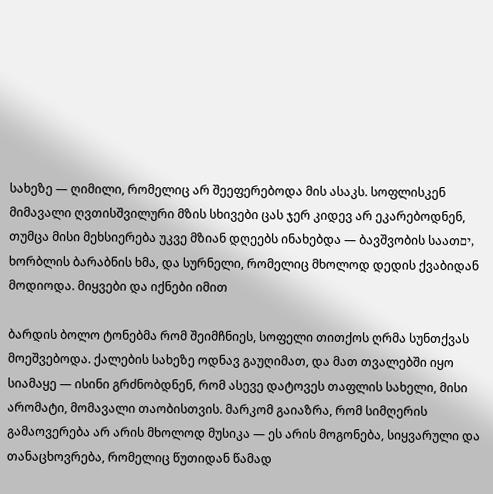სახეზე — ღიმილი, რომელიც არ შეეფერებოდა მის ასაკს. სოფლისკენ მიმავალი ღვთისშვილური მზის სხივები ცას ჯერ კიდევ არ ეკარებოდნენ, თუმცა მისი მეხსიერება უკვე მზიან დღეებს ინახებდა — ბავშვობის საათים, ხორბლის ბარაბნის ხმა, და სურნელი, რომელიც მხოლოდ დედის ქვაბიდან მოდიოდა. მიყვები და იქნები იმით

ბარდის ბოლო ტონებმა რომ შეიმჩნიეს, სოფელი თითქოს ღრმა სუნთქვას მოეშვებოდა. ქალების სახეზე ოდნავ გაუღიმათ, და მათ თვალებში იყო სიამაყე — ისინი გრძნობდნენ, რომ ასევე დატოვეს თაფლის სახელი, მისი არომატი, მომავალი თაობისთვის. მარკომ გაიაზრა, რომ სიმღერის გამაოვერება არ არის მხოლოდ მუსიკა — ეს არის მოგონება, სიყვარული და თანაცხოვრება, რომელიც წუთიდან წამად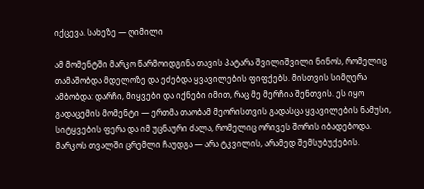იქცევა. სახეზე — ღიმილი

ამ მომენტში მარკო წარმოიდგინა თავის პატარა შვილიშვილი ნინოს, რომელიც თამაშობდა მდელოზე და ეძებდა ყვავილების ფიფქებს. მისთვის სიმღერა ამბობდა: დარჩი, მიყვები და იქნები იმით, რაც მე მერჩია შენთვის. ეს იყო გადაცემის მომენტი — ერთმა თაობამ მეორისთვის გადასცა ყვავილების ნამუსი, სიტყვების ფერა და იმ უცნაური ძალა, რომელიც ორივეს შორის იბადებოდა. მარკოს თვალში ცრემლი ჩაუდგა — არა ტკვილის, არამედ შემსუბუქების.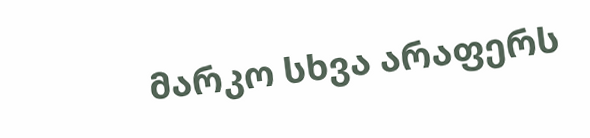მარკო სხვა არაფერს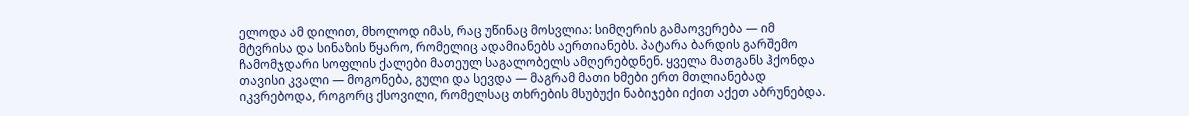ელოდა ამ დილით, მხოლოდ იმას, რაც უწინაც მოსვლია: სიმღერის გამაოვერება — იმ მტვრისა და სინაზის წყარო, რომელიც ადამიანებს აერთიანებს. პატარა ბარდის გარშემო ჩამომჯდარი სოფლის ქალები მათეულ საგალობელს ამღერებდნენ. ყველა მათგანს ჰქონდა თავისი კვალი — მოგონება, გული და სევდა — მაგრამ მათი ხმები ერთ მთლიანებად იკვრებოდა, როგორც ქსოვილი, რომელსაც თხრების მსუბუქი ნაბიჯები იქით აქეთ აბრუნებდა.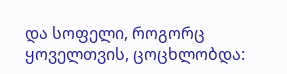და სოფელი, როგორც ყოველთვის, ცოცხლობდა: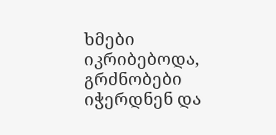ხმები იკრიბებოდა, გრძნობები იჭერდნენ და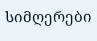სიმღერები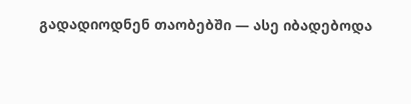გადადიოდნენ თაობებში — ასე იბადებოდა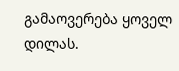გამაოვერება ყოველ დილას.